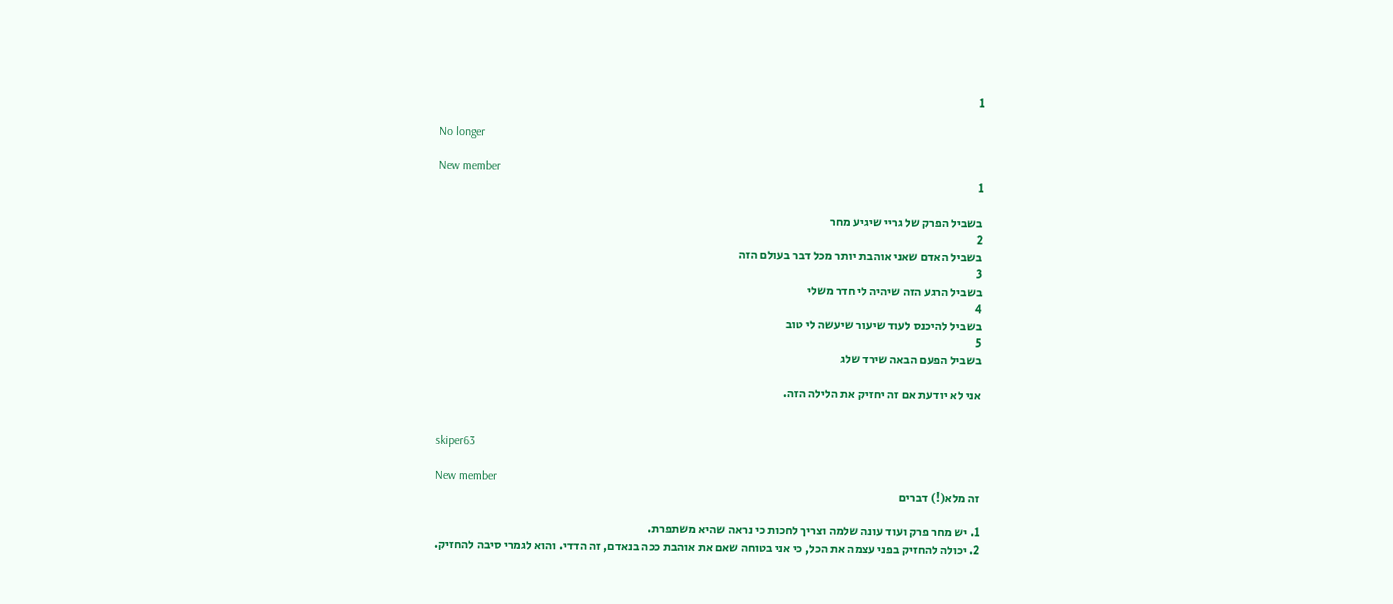1

No longer

New member
1

בשביל הפרק של גריי שיגיע מחר
2
בשביל האדם שאני אוהבת יותר מכל דבר בעולם הזה
3
בשביל הרגע הזה שיהיה לי חדר משלי
4
בשביל להיכנס לעוד שיעור שיעשה לי טוב
5
בשביל הפעם הבאה שירד שלג

אני לא יודעת אם זה יחזיק את הלילה הזה.


skiper63

New member
זה מלא(!) דברים

1. יש מחר פרק ועוד עונה שלמה וצריך לחכות כי נראה שהיא משתפרת.
2. יכולה להחזיק בפני עצמה את הכל, כי אני בטוחה שאם את אוהבת ככה בנאדם, זה הדדי. והוא לגמרי סיבה להחזיק.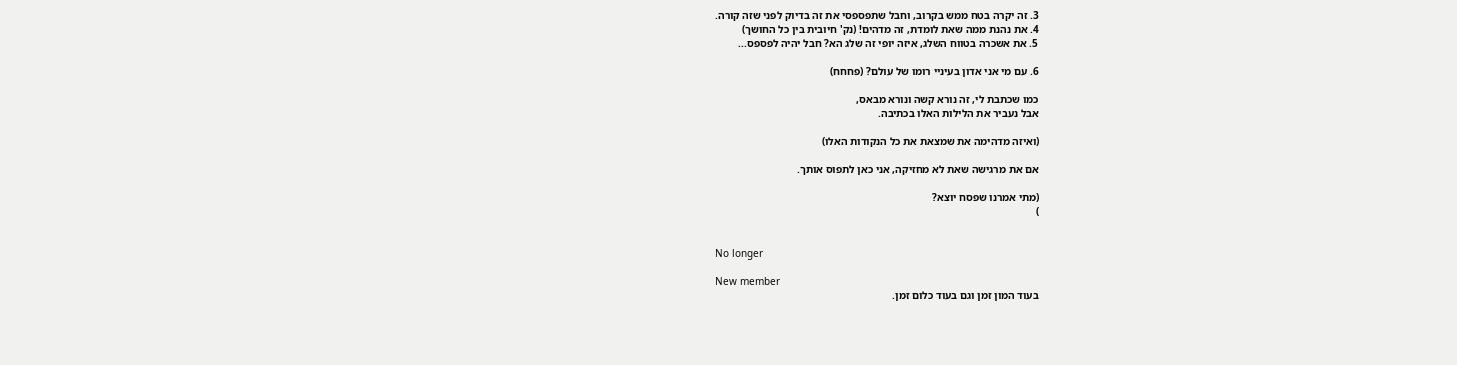3. זה יקרה בטח ממש בקרוב, וחבל שתפספסי את זה בדיוק לפני שזה קורה.
4. את נהנת ממה שאת לומדת, זה מדהים! (נק' חיובית בין כל החושך)
5. את אשכרה בטווח השלג, איזה יופי זה שלג הא? חבל יהיה לפספס...

6. עם מי אני אדון בעיניי רומו של עולם? (פחחח)

כמו שכתבת לי, זה נורא קשה ונורא מבאס,
אבל נעביר את הלילות האלו בכתיבה.

(ואיזה מדהימה את שמצאת את כל הנקודות האלו)

אם את מרגישה שאת לא מחזיקה, אני כאן לתפוס אותך.

(מתי אמרנו שפסח יוצא?
)


No longer

New member
בעוד המון זמן וגם בעוד כלום זמן.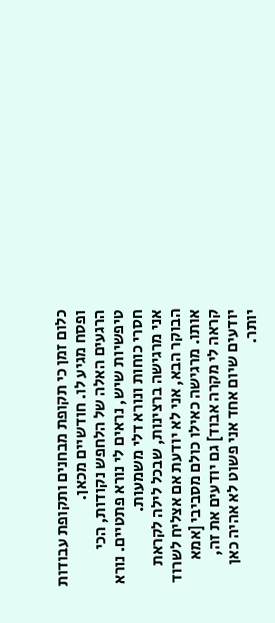כלום זמן כי תקופת מבחנים ותקופת עבודות ופסח מגיע לו. חודשיים מכאן.
הרגעים האלה של הלחפש נקודות, הכי טיפשיות שיש, נראים לי נורא פתטיים. נורא חסרי כוחות ונורא דלי משמעות.
אני מרגישה ברצינות, שבכל לילה לקראת הבוקר הבא, אני לא יודעת אם אצליח לשרוד אותו. מרגישה כאילו כולם מסביבי [אמא קראה לי מקרה אבוד] גם יודעים את זה, יודעים שיום אחד אני פשוט לא אהיה כאן יותר.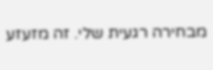מבחירה רגעית שלי. זה מזעזע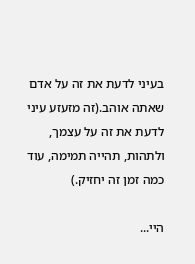בעיני לדעת את זה על אדם שאתה אוהב.(זה מזעזע עיני לדעת את זה על עצמך, ולתהות, תהייה תמימה, עוד כמה זמן זה יחזיק.)

היי...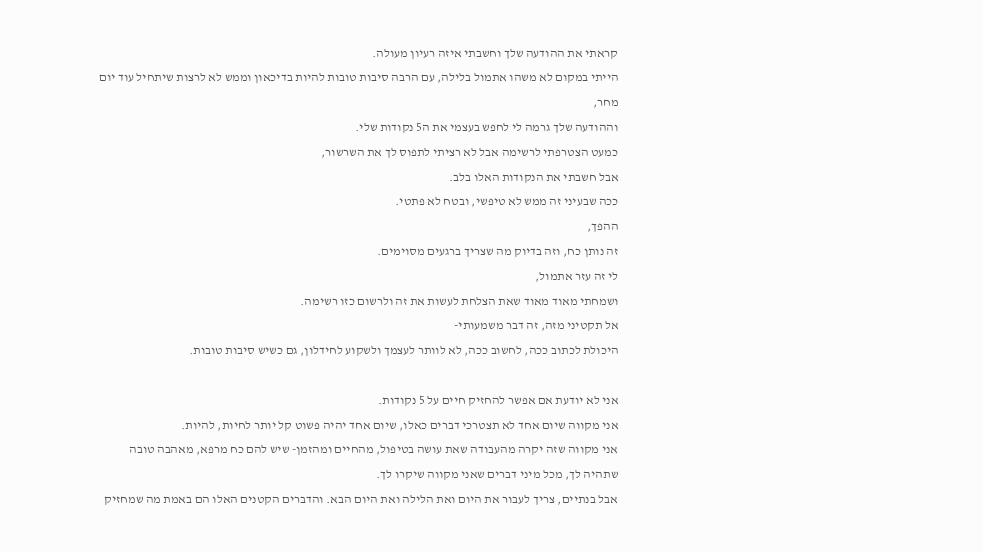קראתי את ההודעה שלך וחשבתי איזה רעיון מעולה.
הייתי במקום לא משהו אתמול בלילה, עם הרבה סיבות טובות להיות בדיכאון וממש לא לרצות שיתחיל עוד יום מחר,
וההודעה שלך גרמה לי לחפש בעצמי את ה5 נקודות שלי.
כמעט הצטרפתי לרשימה אבל לא רציתי לתפוס לך את השרשור,
אבל חשבתי את הנקודות האלו בלב.
ככה שבעיני זה ממש לא טיפשי, ובטח לא פתטי.
ההפך,
זה נותן כח, וזה בדיוק מה שצריך ברגעים מסוימים.
לי זה עזר אתמול,
ושמחתי מאוד מאוד שאת הצלחת לעשות את זה ולרשום כזו רשימה.
אל תקטיני מזה, זה דבר משמעותי-
היכולת לכתוב ככה, לחשוב ככה, לא לוותר לעצמך ולשקוע לחידלון, גם כשיש סיבות טובות.

אני לא יודעת אם אפשר להחזיק חיים על 5 נקודות.
אני מקווה שיום אחד לא תצטרכי דברים כאלו, שיום אחד יהיה פשוט קל יותר לחיות, להיות.
אני מקווה שזה יקרה מהעבודה שאת עושה בטיפול, מהחיים ומהזמן- שיש להם כח מרפא, מאהבה טובה שתהיה לך, מכל מיני דברים שאני מקווה שיקרו לך.
אבל בנתיים, צריך לעבור את היום ואת הלילה ואת היום הבא. והדברים הקטנים האלו הם באמת מה שמחזיק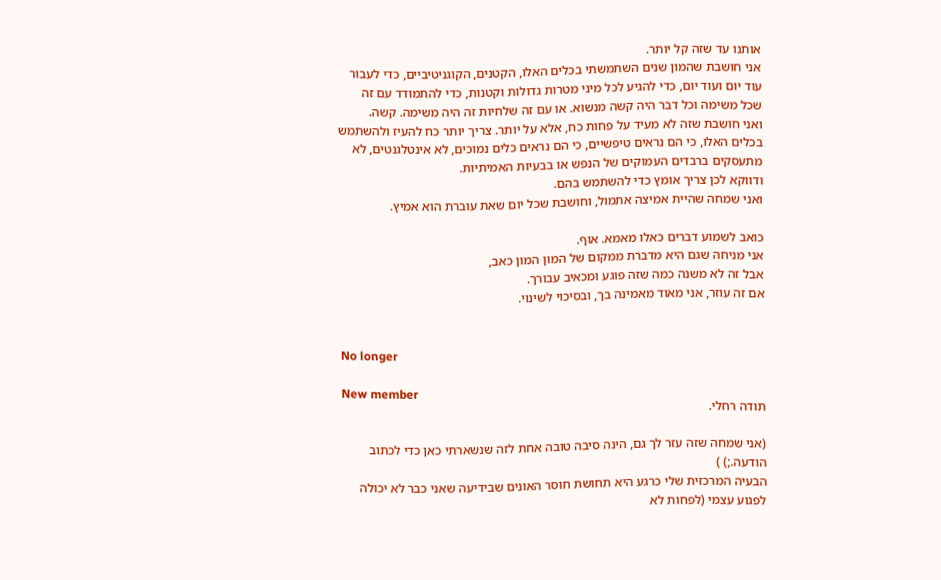אותנו עד שזה קל יותר.
אני חושבת שהמון שנים השתמשתי בכלים האלו, הקטנים, הקוגניטיביים, כדי לעבור עוד יום ועוד יום, כדי להגיע לכל מיני מטרות גדולות וקטנות, כדי להתמודד עם זה שכל משימה וכל דבר היה קשה מנשוא. או עם זה שלחיות זה היה משימה. קשה.
ואני חושבת שזה לא מעיד על פחות כח, אלא על יותר. צריך יותר כח להעיז ולהשתמש בכלים האלו, כי הם נראים טיפשיים, כי הם נראים כלים נמוכים, לא אינטלגנטים, לא מתעסקים ברבדים העמוקים של הנפש או בבעיות האמיתיות.
ודווקא לכן צריך אומץ כדי להשתמש בהם.
ואני שמחה שהיית אמיצה אתמול, וחושבת שכל יום שאת עוברת הוא אמיץ.

כואב לשמוע דברים כאלו מאמא. אוף.
אני מניחה שגם היא מדברת ממקום של המון המון כאב,
אבל זה לא משנה כמה שזה פוגע ומכאיב עבורך.
אם זה עוזר, אני מאוד מאמינה בך, ובסיכוי לשינוי.


No longer

New member
תודה רחלי.

(אני שמחה שזה עזר לך גם, הינה סיבה טובה אחת לזה שנשארתי כאן כדי לכתוב הודעה.;) )
הבעיה המרכזית שלי כרגע היא תחושת חוסר האונים שבידיעה שאני כבר לא יכולה לפגוע עצמי (לפחות לא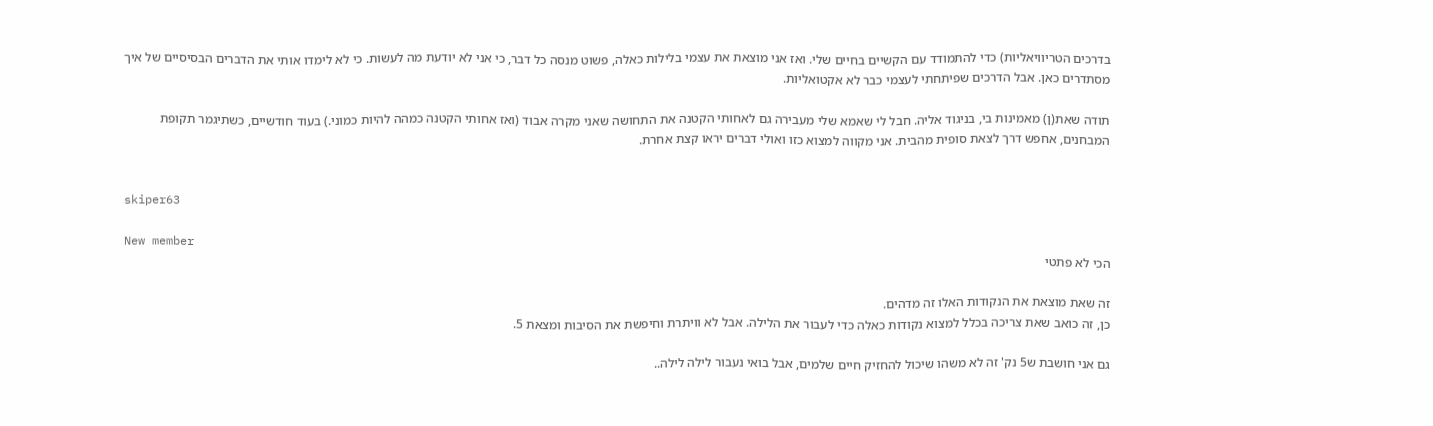בדרכים הטריוויאליות) כדי להתמודד עם הקשיים בחיים שלי. ואז אני מוצאת את עצמי בלילות כאלה, פשוט מנסה כל דבר, כי אני לא יודעת מה לעשות. כי לא לימדו אותי את הדברים הבסיסיים של איך מסתדרים כאן. אבל הדרכים שפיתחתי לעצמי כבר לא אקטואליות.

תודה שאת(ן) מאמינות בי, בניגוד אליה. חבל לי שאמא שלי מעבירה גם לאחותי הקטנה את התחושה שאני מקרה אבוד (ואז אחותי הקטנה כמהה להיות כמוני.) בעוד חודשיים, כשתיגמר תקופת המבחנים, אחפש דרך לצאת סופית מהבית. אני מקווה למצוא כזו ואולי דברים יראו קצת אחרת.


skiper63

New member
הכי לא פתטי

זה שאת מוצאת את הנקודות האלו זה מדהים.
כן, זה כואב שאת צריכה בכלל למצוא נקודות כאלה כדי לעבור את הלילה. אבל לא וויתרת וחיפשת את הסיבות ומצאת 5.

גם אני חושבת ש5 נק' זה לא משהו שיכול להחזיק חיים שלמים, אבל בואי נעבור לילה לילה..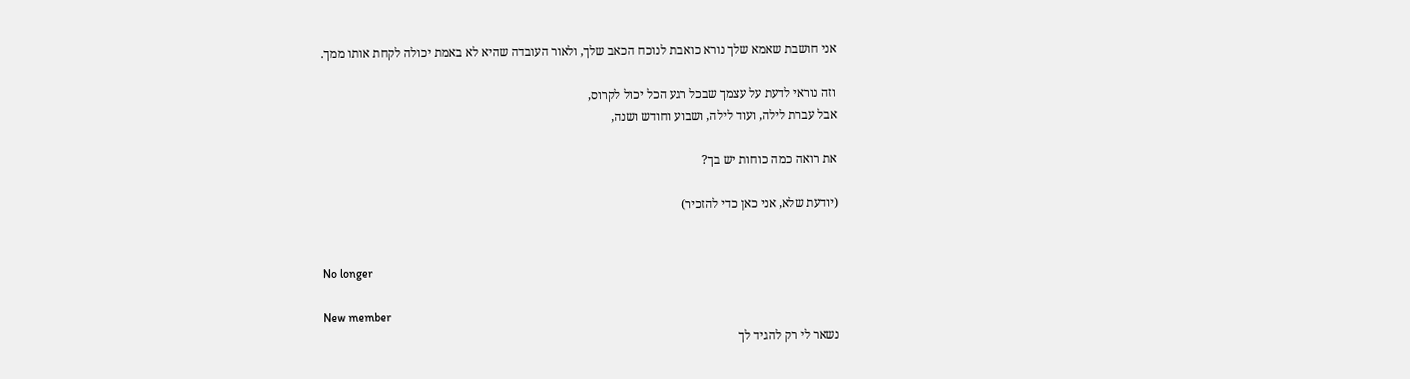אני חושבת שאמא שלך נורא כואבת לנוכח הכאב שלך, ולאור העובדה שהיא לא באמת יכולה לקחת אותו ממך.

וזה נוראי לדעת על עצמך שבכל רגע הכל יכול לקרוס,
אבל עברת לילה, ועוד לילה, ושבוע וחודש ושנה,

את רואה כמה כוחות יש בך?

(יודעת שלא, אני כאן כדי להזכיר)


No longer

New member
נשאר לי רק להגיד לך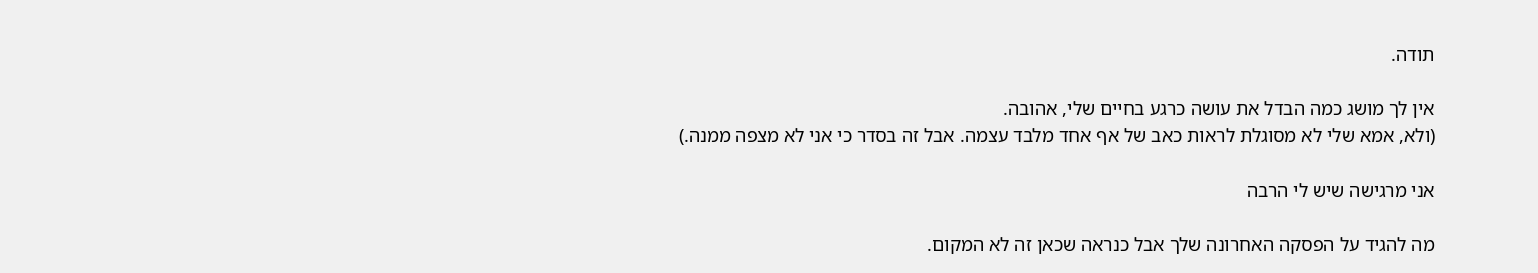תודה.

אין לך מושג כמה הבדל את עושה כרגע בחיים שלי, אהובה.
(ולא, אמא שלי לא מסוגלת לראות כאב של אף אחד מלבד עצמה. אבל זה בסדר כי אני לא מצפה ממנה.)

אני מרגישה שיש לי הרבה

מה להגיד על הפסקה האחרונה שלך אבל כנראה שכאן זה לא המקום.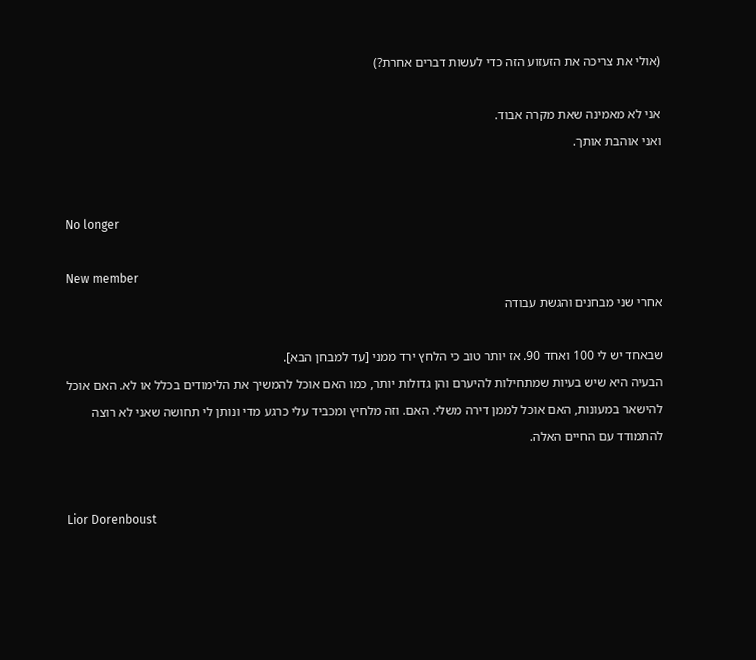(אולי את צריכה את הזעזוע הזה כדי לעשות דברים אחרת?)

אני לא מאמינה שאת מקרה אבוד.
ואני אוהבת אותך.


No longer

New member
אחרי שני מבחנים והגשת עבודה

שבאחד יש לי 100 ואחד 90. אז יותר טוב כי הלחץ ירד ממני [עד למבחן הבא].
הבעיה היא שיש בעיות שמתחילות להיערם והן גדולות יותר, כמו האם אוכל להמשיך את הלימודים בכלל או לא. האם אוכל להישאר במעונות, האם אוכל לממן דירה משלי. האם. וזה מלחיץ ומכביד עלי כרגע מדי ונותן לי תחושה שאני לא רוצה להתמודד עם החיים האלה.


Lior Dorenboust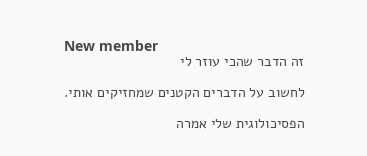New member
זה הדבר שהכי עוזר לי

לחשוב על הדברים הקטנים שמחזיקים אותי.

הפסיכולוגית שלי אמרה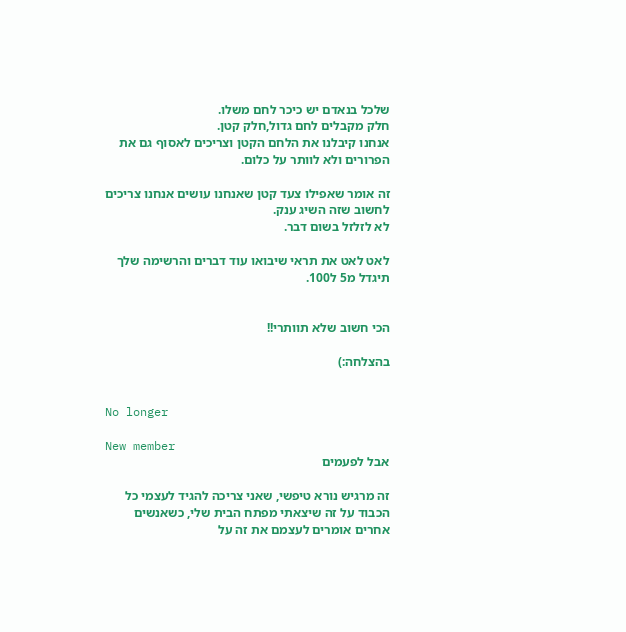שלכל בנאדם יש כיכר לחם משלו.
חלק מקבלים לחם גדול,חלק קטן.
אנחנו קיבלנו את הלחם הקטן וצריכים לאסוף גם את הפרורים ולא לוותר על כלום.

זה אומר שאפילו צעד קטן שאנחנו עושים אנחנו צריכים לחשוב שזה השיג ענק.
לא לזלזל בשום דבר.

לאט לאט את תראי שיבואו עוד דברים והרשימה שלך תיגדל מ5 ל100.


הכי חשוב שלא תוותרי!!

בהצלחה:)


No longer

New member
אבל לפעמים

זה מרגיש נורא טיפשי, שאני צריכה להגיד לעצמי כל הכבוד על זה שיצאתי מפתח הבית שלי, כשאנשים אחרים אומרים לעצמם את זה על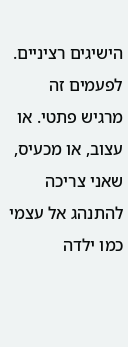הישיגים רציניים. לפעמים זה מרגיש פתטי. או עצוב, או מכעיס, שאני צריכה להתנהג אל עצמי כמו ילדה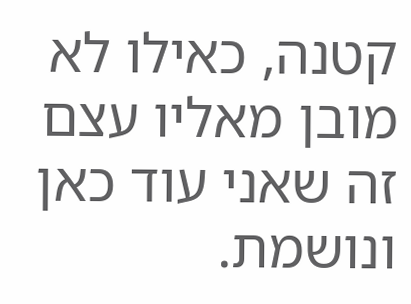קטנה, כאילו לא מובן מאליו עצם זה שאני עוד כאן ונושמת.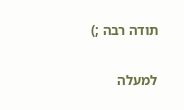תודה רבה ;)

למעלה